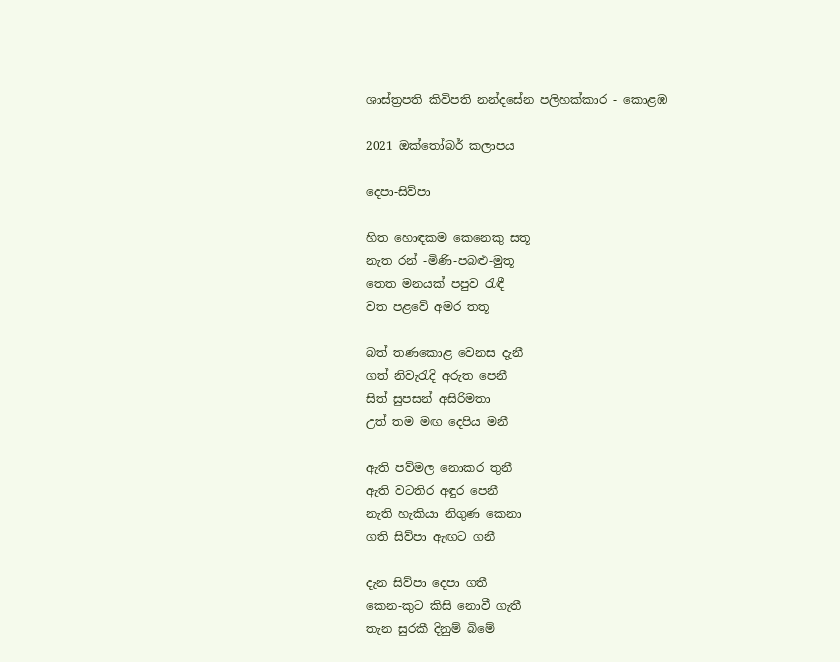ශාස්ත්‍රපති කිවිපති නන්දසේන පලිහක්කාර - කොළඹ

2021 ඔක්තෝබර් කලාපය

දෙපා-සිව්පා

හිත හොඳකම කෙනෙකු සතූ
නැත රන් -මිණි-පබළු-මුතූ
තෙත මනයක් පපුව රැඳී
වත පළවේ අමර තතූ

බත් තණකොළ වෙනස දැනී
ගත් නිවැරැදි අරුත පෙනී
සිත් සුපසන් අසිරිමතා
උත් තම මඟ දෙපිය මනී

ඇති පව්මල නොකර තුනී
ඇති වටතිර අඳුර පෙනී
නැති හැකියා නිගුණ කෙනා
ගති සිව්පා ඇඟට ගනී

දැන සිව්පා දෙපා ගතී
කෙන-කුට කිසි නොවී ගැතී
තැන සුරකී දිනුම් බිමේ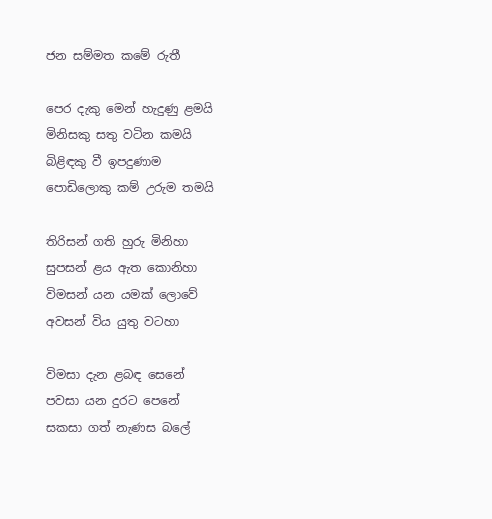ජන සම්මත කමේ රුතී

පෙර දැකු මෙන් හැදුණු ළමයි
මිනිසකු සතු වටින කමයි
බිළිඳකු වී ඉපදුණාම
පොඩිලොකු කම් උරුම තමයි

තිරිසන් ගති හුරු මිනිහා
සුපසන් ළය ඇත කොනිහා
විමසන් යන යමක් ලොවේ
අවසන් විය යුතු වටහා

විමසා දැන ළබඳ සෙනේ
පවසා යන දුරට පෙනේ
සකසා ගත් නැණස බලේ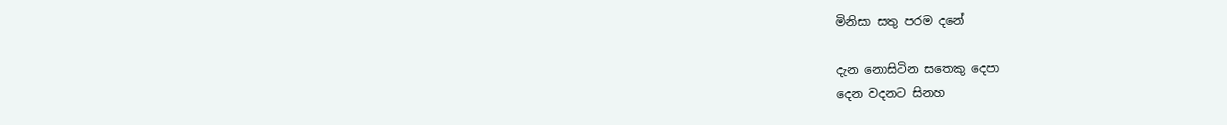මිනිසා සතු පරම දනේ

දැන නොසිටින සතෙකු දෙපා
දෙන වදනට සිනහ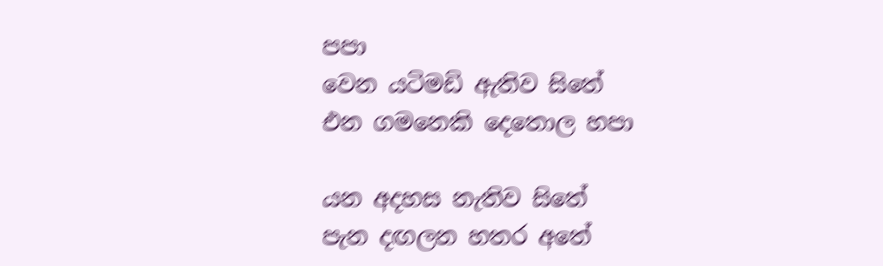පපා
වෙන යටිමඩි ඇතිව සිතේ
එන ගමනෙකි දෙතොල හපා

යන අදහස නැතිව සිතේ
පැන දඟලන හතර අතේ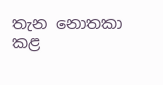තැන නොතකා කළ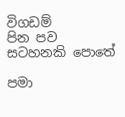විගඩම්
පින පව සටහනකි පොතේ

පමා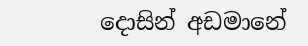දොසින් අඩමානේ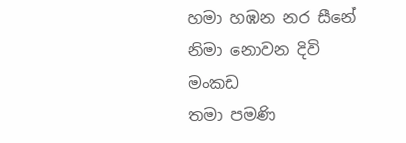හමා හඹන නර සීනේ
නිමා නොවන දිවි මංකඩ
තමා පමණි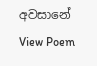අවසානේ
View Poem